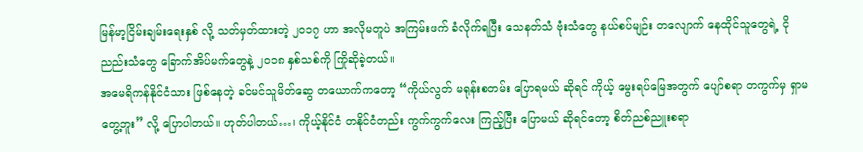မြန်မာ့ငြိမ်းချမ်းရေးနှစ် လို့ သတ်မှတ်ထားတဲ့ ၂၀၁၇ ဟာ အလိုမတူပဲ အကြမ်းဖက် ခံလိုက်ရပြီး သေနတ်သံ ဗုံးသံတွေ နယ်စပ်မျဉ်း တလျောက် နေထိုင်သူတွေရဲ့ ငိုညည်းသံတွေ ခြောက်အိပ်မက်တွေနဲ့ ၂၀၁၈ နှစ်သစ်ကို ကြိုဆိုခဲ့တယ်။
အမေရိကန်နိုင်ငံသား ဖြစ်နေတဲ့ ခင်မင်သူမိတ်ဆွေ တယောက်ကတော့ “ကိုယ်လွတ် မရုန်းစတမ်း ပြောရမယ် ဆိုရင် ကိုယ့် မွေးရပ်မြေအတွက် ပျော်စရာ တကွက်မှ ရှာမတွေ့ဘူး” လို့ ပြောပါတယ်။ ဟုတ်ပါတယ်…၊ ကိုယ့်နိုင်ငံ တနိုင်ငံတည်း ကွက်ကွက်လေး ကြည့်ပြီး ပြောမယ် ဆိုရင်တော့ စိတ်ညစ်ညူးစရာ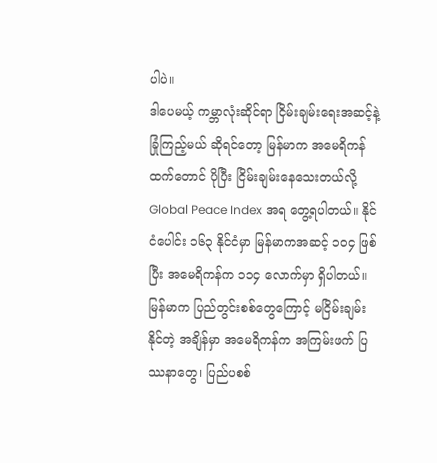ပါပဲ။
ဒါပေမယ့် ကမ္ဘာလုံးဆိုင်ရာ ငြိမ်းချမ်းရေးအဆင့်နဲ့ ခြုံကြည့်မယ် ဆိုရင်တော့ မြန်မာက အမေရိကန်ထက်တောင် ပိုပြီး ငြိမ်းချမ်းနေသေးတယ်လို့ Global Peace Index အရ တွေ့ရပါတယ်။ နိုင်ငံပေါင်း ၁၆၃ နိုင်ငံမှာ မြန်မာကအဆင့် ၁၀၄ ဖြစ်ပြီး အမေရိကန်က ၁၁၄ လောက်မှာ ရှိပါတယ်။
မြန်မာက ပြည်တွင်းစစ်တွေကြောင့် မငြိမ်းချမ်းနိုင်တဲ့ အချိန်မှာ အမေရိကန်က အကြမ်းဖက် ပြဿနာတွေ၊ ပြည်ပစစ်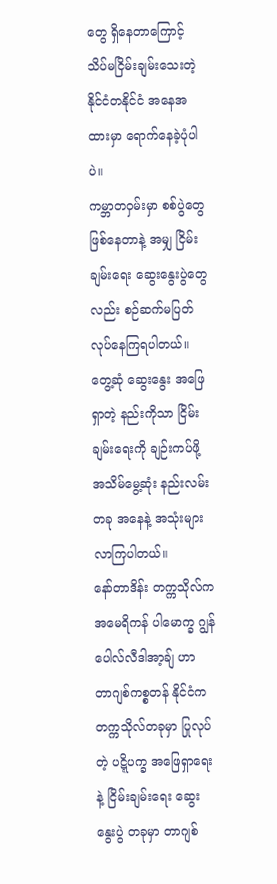တွေ ရှိနေတာကြောင့် သိပ်မငြိမ်းချမ်းသေးတဲ့ နိုင်ငံတနိုင်ငံ အနေအထားမှာ ရောက်နေခဲ့ပုံပါပဲ။
ကမ္ဘာတဝှမ်းမှာ စစ်ပွဲတွေ ဖြစ်နေတာနဲ့ အမျှ ငြိမ်းချမ်းရေး ဆွေးနွေးပွဲတွေလည်း စဉ်ဆက်မပြတ် လုပ်နေကြရပါတယ်။ တွေ့ဆုံ ဆွေးနွေး အဖြေရှာတဲ့ နည်းကိုသာ ငြိမ်းချမ်းရေးကို ချဉ်းကပ်ဖို့ အသိမ်မွေ့ဆုံး နည်းလမ်းတခု အနေနဲ့ အသုံးများ လာကြပါတယ်။
နော်တာဒိန်း တက္ကသိုလ်က အမေရိကန် ပါမောက္ခ ဂျွန်ပေါလ်လီဒါအာ့ချ် ဟာ တာဂျစ်ကစ္စတန် နိုင်ငံက တက္ကသိုလ်တခုမှာ ပြုလုပ်တဲ့ ပဋ္ဋိပက္ခ အဖြေရှာရေးနဲ့ ငြိမ်းချမ်းရေး ဆွေးနွေးပွဲ တခုမှာ တာဂျစ်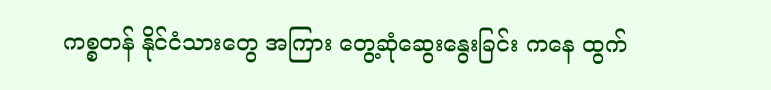ကစ္စတန် နိုင်ငံသားတွေ အကြား တွေ့ဆုံဆွေးနွေးခြင်း ကနေ ထွက်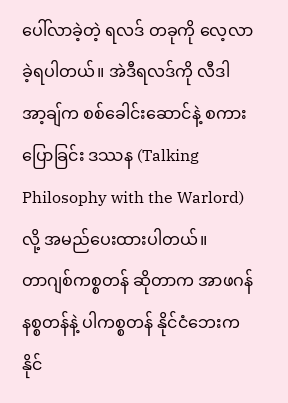ပေါ်လာခဲ့တဲ့ ရလဒ် တခုကို လေ့လာခဲ့ရပါတယ်။ အဲဒီရလဒ်ကို လီဒါအာ့ချ်က စစ်ခေါင်းဆောင်နဲ့ စကားပြောခြင်း ဒဿန (Talking Philosophy with the Warlord) လို့ အမည်ပေးထားပါတယ်။
တာဂျစ်ကစ္စတန် ဆိုတာက အာဖဂန်နစ္စတန်နဲ့ ပါကစ္စတန် နိုင်ငံဘေးက နိုင်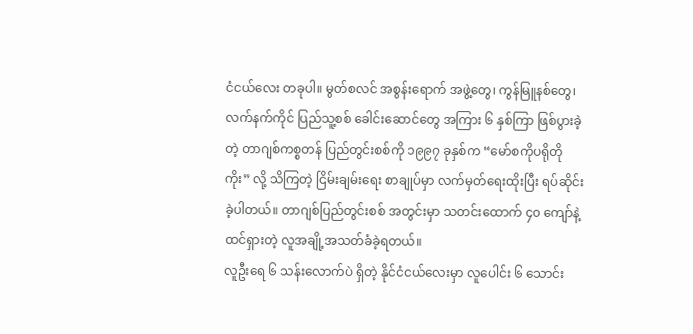ငံငယ်လေး တခုပါ။ မွတ်စလင် အစွန်းရောက် အဖွဲ့တွေ၊ ကွန်မြူနစ်တွေ၊ လက်နက်ကိုင် ပြည်သူ့စစ် ခေါင်းဆောင်တွေ အကြား ၆ နှစ်ကြာ ဖြစ်ပွားခဲ့တဲ့ တာဂျစ်ကစ္စတန် ပြည်တွင်းစစ်ကို ၁၉၉၇ ခုနှစ်က “မော်စကိုပရိုတိုကိုး” လို့ သိကြတဲ့ ငြိမ်းချမ်းရေး စာချုပ်မှာ လက်မှတ်ရေးထိုးပြီး ရပ်ဆိုင်း ခဲ့ပါတယ်။ တာဂျစ်ပြည်တွင်းစစ် အတွင်းမှာ သတင်းထောက် ၄၀ ကျော်နဲ့ ထင်ရှားတဲ့ လူအချို့အသတ်ခံခဲ့ရတယ်။
လူဦးရေ ၆ သန်းလောက်ပဲ ရှိတဲ့ နိုင်ငံငယ်လေးမှာ လူပေါင်း ၆ သောင်း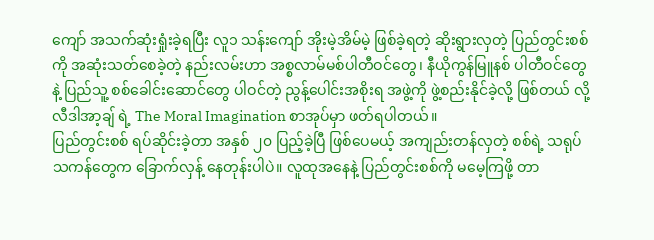ကျော် အသက်ဆုံးရှုံးခဲ့ရပြီး လူ၁ သန်းကျော် အိုးမဲ့အိမ်မဲ့ ဖြစ်ခဲ့ရတဲ့ ဆိုးရွားလှတဲ့ ပြည်တွင်းစစ်ကို အဆုံးသတ်စေခဲ့တဲ့ နည်းလမ်းဟာ အစ္စလာမ်မစ်ပါတီဝင်တွေ၊ နီယိုကွန်မြူနစ် ပါတီဝင်တွေနဲ့ ပြည်သူ့ စစ်ခေါင်းဆောင်တွေ ပါဝင်တဲ့ ညွန့်ပေါင်းအစိုးရ အဖွဲ့ကို ဖွဲ့စည်းနိုင်ခဲ့လို့ ဖြစ်တယ် လို့ လီဒါအာ့ချ် ရဲ့ The Moral Imagination စာအုပ်မှာ ဖတ်ရပါတယ်။
ပြည်တွင်းစစ် ရပ်ဆိုင်းခဲ့တာ အနှစ် ၂၀ ပြည့်ခဲ့ပြီ ဖြစ်ပေမယ့် အကျည်းတန်လှတဲ့ စစ်ရဲ့ သရုပ်သကန်တွေက ခြောက်လှန့် နေတုန်းပါပဲ။ လူထုအနေနဲ့ ပြည်တွင်းစစ်ကို မမေ့ကြဖို့ တာ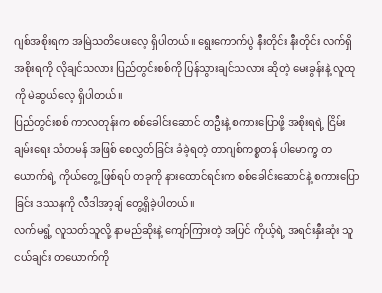ဂျစ်အစိုးရက အမြဲသတိပေးလေ့ ရှိပါတယ်။ ရွေးကောက်ပွဲ နီးတိုင်း နီးတိုင်း လက်ရှိအစိုးရကို လိုချင်သလား ပြည်တွင်းစစ်ကို ပြန်သွားချင်သလား ဆိုတဲ့ မေးခွန်းနဲ့ လူထုကို မဲဆွယ်လေ့ ရှိပါတယ်။
ပြည်တွင်းစစ် ကာလတုန်းက စစ်ခေါင်းဆောင် တဦးနဲ့ စကားပြောဖို့ အစိုးရရဲ့ ငြိမ်းချမ်းရေး သံတမန် အဖြစ် စေလွှတ်ခြင်း ခံခဲ့ရတဲ့ တာဂျစ်ကစ္စတန် ပါမောက္ခ တယောက်ရဲ့ ကိုယ်တွေ့ ဖြစ်ရပ် တခုကို နားထောင်ရင်းက စစ်ခေါင်းဆောင်နဲ့ စကားပြောခြင်း ဒဿနကို လီဒါအာ့ချ် တွေ့ရှိခဲ့ပါတယ်။
လက်မရွံ့ လူသတ်သူလို့ နာမည်ဆိုးနဲ့ ကျော်ကြားတဲ့ အပြင် ကိုယ့်ရဲ့ အရင်းနှီးဆုံး သူငယ်ချင်း တယောက်ကို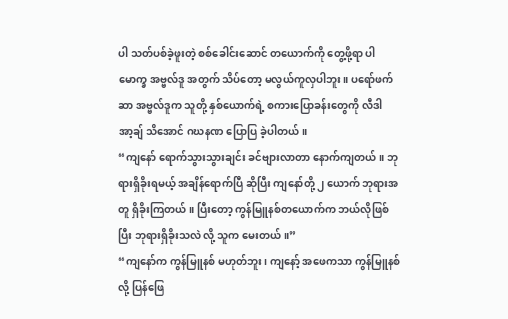ပါ သတ်ပစ်ခဲ့ဖူးတဲ့ စစ်ခေါင်းဆောင် တယောက်ကို တွေ့ဖို့ရာ ပါမောက္ခ အဗ္ဗလ်ဒူ အတွက် သိပ်တော့ မလွယ်ကူလှပါဘူး။ ပရော်ဖက်ဆာ အဗ္ဗလ်ဒူက သူတို့ နှစ်ယောက်ရဲ့ စကားပြောခန်းတွေကို လီဒါအာ့ချ် သိအောင် ဂဃနဏ ပြောပြ ခဲ့ပါတယ်။
“ကျနော် ရောက်သွားသွားချင်း ခင်ဗျားလာတာ နောက်ကျတယ်။ ဘုရားရှိခိုးရမယ့် အချိန်ရောက်ပြီ ဆိုပြီး ကျနော်တို့ ၂ ယောက် ဘုရားအတူ ရှိခိုးကြတယ်။ ပြီးတော့ ကွန်မြူနစ်တယောက်က ဘယ်လိုဖြစ်ပြီး ဘုရားရှိခိုးသလဲ လို့ သူက မေးတယ်။”
“ကျနော်က ကွန်မြူနစ် မဟုတ်ဘူး၊ ကျနော့် အဖေကသာ ကွန်မြူနစ်လို့ ပြန်ဖြေ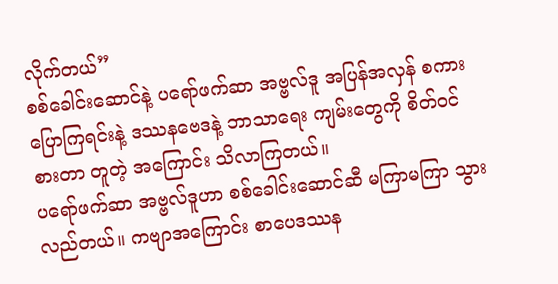လိုက်တယ်”
စစ်ခေါင်းဆောင်နဲ့ ပရော်ဖက်ဆာ အဗ္ဗလ်ဒူ အပြန်အလှန် စကားပြောကြရင်းနဲ့ ဒဿနဗေဒနဲ့ ဘာသာရေး ကျမ်းတွေကို စိတ်ဝင်စားတာ တူတဲ့ အကြောင်း သိလာကြတယ်။
ပရော်ဖက်ဆာ အဗ္ဗလ်ဒူဟာ စစ်ခေါင်းဆောင်ဆီ မကြာမကြာ သွားလည်တယ်။ ကဗျာအကြောင်း စာပေဒဿန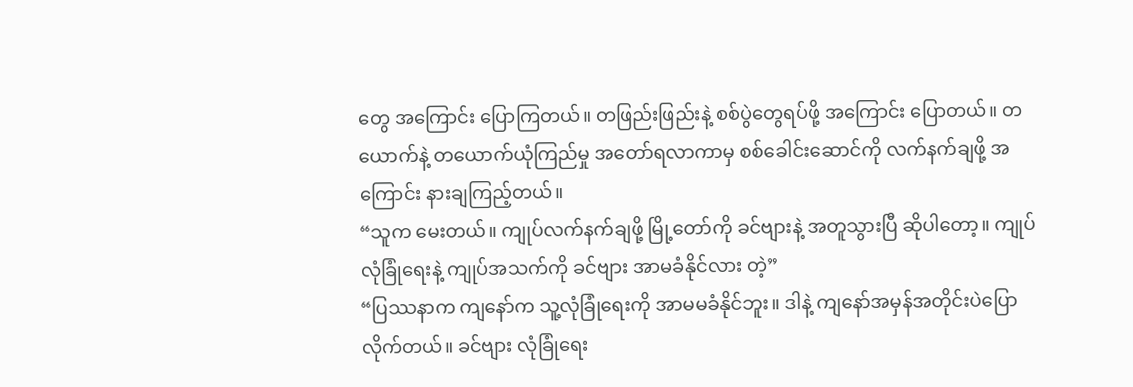တွေ အကြောင်း ပြောကြတယ်။ တဖြည်းဖြည်းနဲ့ စစ်ပွဲတွေရပ်ဖို့ အကြောင်း ပြောတယ်။ တယောက်နဲ့ တယောက်ယုံကြည်မှု အတော်ရလာကာမှ စစ်ခေါင်းဆောင်ကို လက်နက်ချဖို့ အကြောင်း နားချကြည့်တယ်။
“သူက မေးတယ်။ ကျုပ်လက်နက်ချဖို့ မြို့တော်ကို ခင်ဗျားနဲ့ အတူသွားပြီ ဆိုပါတော့။ ကျုပ် လုံခြုံရေးနဲ့ ကျုပ်အသက်ကို ခင်ဗျား အာမခံနိုင်လား တဲ့”
“ပြဿနာက ကျနော်က သူ့လုံခြုံရေးကို အာမမခံနိုင်ဘူး။ ဒါနဲ့ ကျနော်အမှန်အတိုင်းပဲပြောလိုက်တယ်။ ခင်ဗျား လုံခြုံရေး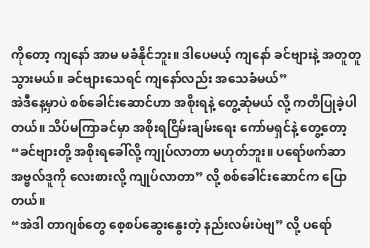ကိုတော့ ကျနော် အာမ မခံနိုင်ဘူး။ ဒါပေမယ့် ကျနော် ခင်ဗျားနဲ့ အတူတူသွားမယ်။ ခင်ဗျားသေရင် ကျနော်လည်း အသေခံမယ်”
အဲဒီနေ့မှာပဲ စစ်ခေါင်းဆောင်ဟာ အစိုးရနဲ့ တွေ့ဆုံမယ် လို့ ကတိပြုခဲ့ပါတယ်။ သိပ်မကြာခင်မှာ အစိုးရငြိမ်းချမ်းရေး ကော်မရှင်နဲ့ တွေ့တော့ “ခင်ဗျားတို့ အစိုးရခေါ်လို့ ကျုပ်လာတာ မဟုတ်ဘူး။ ပရော်ဖက်ဆာ အဗ္ဗလ်ဒူကို လေးစားလို့ ကျုပ်လာတာ” လို့ စစ်ခေါင်းဆောင်က ပြောတယ်။
“အဲဒါ တာဂျစ်တွေ စေ့စပ်ဆွေးနွေးတဲ့ နည်းလမ်းပဲဗျ” လို့ ပရော်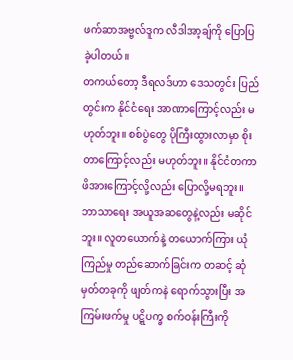ဖက်ဆာအဗ္ဗလ်ဒူက လီဒါအာ့ချ်ကို ပြောပြခဲ့ပါတယ်။
တကယ်တော့ ဒီရလဒ်ဟာ ဒေသတွင်း ပြည်တွင်းက နိုင်ငံရေး အာဏာကြောင့်လည်း မဟုတ်ဘူး။ စစ်ပွဲတွေ ပိုကြီးထွားလာမှာ စိုးတာကြောင့်လည်း မဟုတ်ဘူး။ နိုင်ငံတကာ ဖိအားကြောင့်လို့လည်း ပြောလို့မရဘူး။ ဘာသာရေး အယူအဆတွေနဲ့လည်း မဆိုင်ဘူး။ လူတယောက်နဲ့ တယောက်ကြား ယုံကြည်မှု တည်ဆောက်ခြင်းက တဆင့် ဆုံမှတ်တခုကို ဖျတ်ကနဲ ရောက်သွားပြီး အကြမ်းဖက်မှု ပဋ္ဋိပက္ခ စက်ဝန်းကြီးကို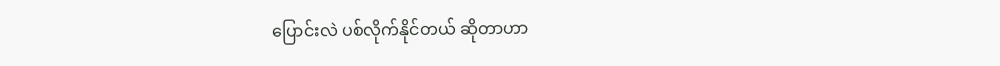ပြောင်းလဲ ပစ်လိုက်နိုင်တယ် ဆိုတာဟာ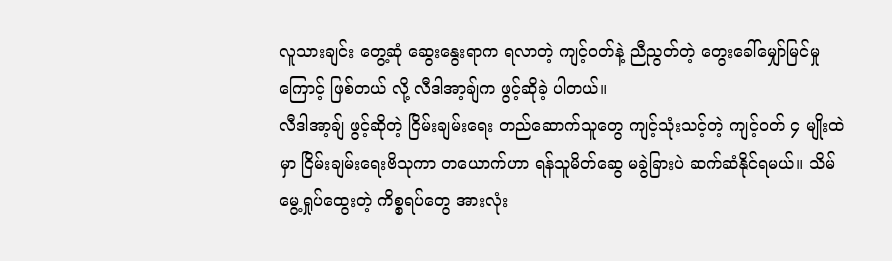လူသားချင်း တွေ့ဆုံ ဆွေးနွေးရာက ရလာတဲ့ ကျင့်ဝတ်နဲ့ ညီညွတ်တဲ့ တွေးခေါ်မျှော်မြင်မှုကြောင့် ဖြစ်တယ် လို့ လီဒါအာ့ချ်က ဖွင့်ဆိုခဲ့ ပါတယ်။
လီဒါအာ့ချ် ဖွင့်ဆိုတဲ့ ငြိမ်းချမ်းရေး တည်ဆောက်သူတွေ ကျင့်သုံးသင့်တဲ့ ကျင့်ဝတ် ၄ မျိုးထဲမှာ ငြိမ်းချမ်းရေးဗိသုကာ တယောက်ဟာ ရန်သူမိတ်ဆွေ မခွဲခြားပဲ ဆက်ဆံနိုင်ရမယ်။ သိမ်မွေ့ရှုပ်ထွေးတဲ့ ကိစ္စရပ်တွေ အားလုံး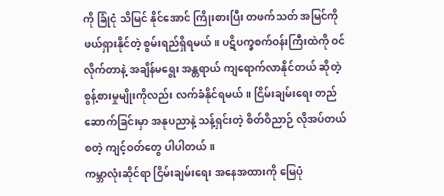ကို ခြုံငုံ သိမြင် နိုင်အောင် ကြိုးစားပြီး တဖက်သတ် အမြင်ကို ဖယ်ရှားနိုင်တဲ့ စွမ်းရည်ရှိရမယ်။ ပဋိပက္ခစက်ဝန်းကြီးထဲကို ဝင်လိုက်တာနဲ့ အချိန်မရွေး အန္တရာယ် ကျရောက်လာနိုင်တယ် ဆိုတဲ့ စွန့်စားမှုမျိုးကိုလည်း လက်ခံနိုင်ရမယ်။ ငြိမ်းချမ်းရေး တည်ဆောက်ခြင်းမှာ အနုပညာနဲ့ သန့်ရှင်းတဲ့ စိတ်ဝိညာဉ် လိုအပ်တယ် စတဲ့ ကျင့်ဝတ်တွေ ပါပါတယ်။
ကမ္ဘာလုံးဆိုင်ရာ ငြိမ်းချမ်းရေး အနေအထားကို မြေပုံ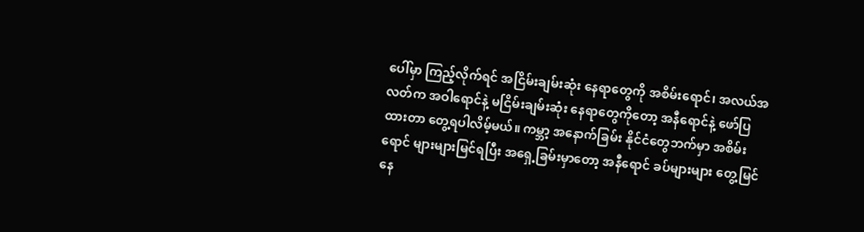ပေါ်မှာ ကြည့်လိုက်ရင် အငြိမ်းချမ်းဆုံး နေရာတွေကို အစိမ်းရောင်၊ အလယ်အလတ်က အဝါရောင်နဲ့ မငြိမ်းချမ်းဆုံး နေရာတွေကိုတော့ အနီရောင်နဲ့ ဖော်ပြထားတာ တွေ့ရပါလိမ့်မယ်။ ကမ္ဘာ့ အနောက်ခြမ်း နိုင်ငံတွေဘက်မှာ အစိမ်းရောင် များများမြင်ရပြီး အရှေ့ခြမ်းမှာတော့ အနီရောင် ခပ်များများ တွေ့မြင်နေ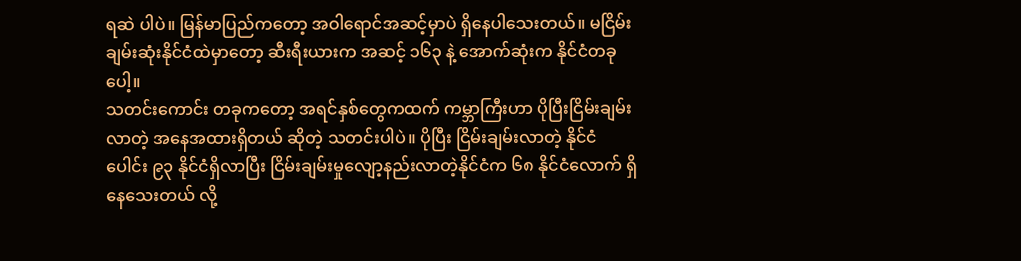ရဆဲ ပါပဲ။ မြန်မာပြည်ကတော့ အဝါရောင်အဆင့်မှာပဲ ရှိနေပါသေးတယ်။ မငြိမ်းချမ်းဆုံးနိုင်ငံထဲမှာတော့ ဆီးရီးယားက အဆင့် ၁၆၃ နဲ့ အောက်ဆုံးက နိုင်ငံတခုပေါ့။
သတင်းကောင်း တခုကတော့ အရင်နှစ်တွေကထက် ကမ္ဘာကြီးဟာ ပိုပြီးငြိမ်းချမ်းလာတဲ့ အနေအထားရှိတယ် ဆိုတဲ့ သတင်းပါပဲ။ ပိုပြီး ငြိမ်းချမ်းလာတဲ့ နိုင်ငံပေါင်း ၉၃ နိုင်ငံရှိလာပြီး ငြိမ်းချမ်းမှုလျော့နည်းလာတဲ့နိုင်ငံက ၆၈ နိုင်ငံလောက် ရှိနေသေးတယ် လို့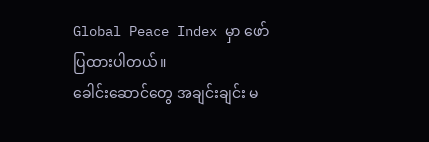Global Peace Index မှာ ဖော်ပြထားပါတယ်။
ခေါင်းဆောင်တွေ အချင်းချင်း မ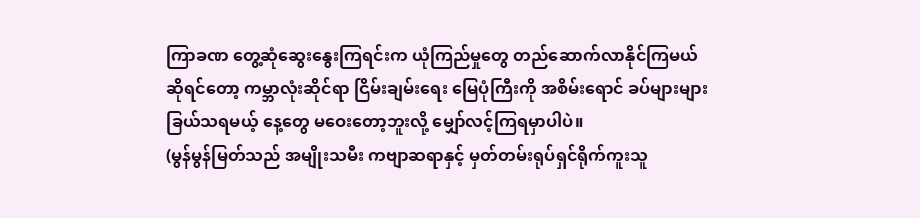ကြာခဏ တွေ့ဆုံဆွေးနွေးကြရင်းက ယုံကြည်မှုတွေ တည်ဆောက်လာနိုင်ကြမယ် ဆိုရင်တော့ ကမ္ဘာလုံးဆိုင်ရာ ငြိမ်းချမ်းရေး မြေပုံကြီးကို အစိမ်းရောင် ခပ်များများ ခြယ်သရမယ့် နေ့တွေ မဝေးတော့ဘူးလို့ မျှော်လင့်ကြရမှာပါပဲ။
(မွန်မွန်မြတ်သည် အမျိုးသမီး ကဗျာဆရာနှင့် မှတ်တမ်းရုပ်ရှင်ရိုက်ကူးသူ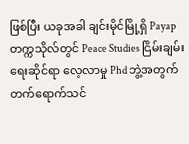ဖြစ်ပြီး ယခုအခါ ချင်းမိုင်မြို့ရှိ Payap တက္ကသိုလ်တွင် Peace Studies ငြိမ်းချမ်းရေးဆိုင်ရာ လေ့လာမှု Phd ဘွဲ့အတွက် တက်ရောက်သင်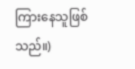ကြားနေသူဖြစ်သည်။)